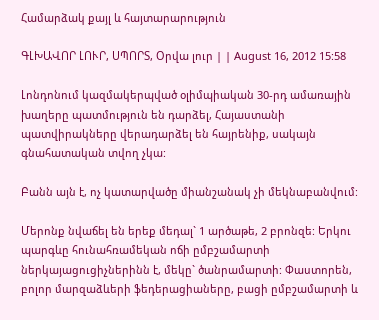Համարձակ քայլ և հայտարարություն

ԳԼԽԱՎՈՐ ԼՈՒՐ, ՍՊՈՐՏ, Օրվա լուր | | August 16, 2012 15:58

Լոնդոնում կազմակերպված օլիմպիական 30-րդ ամառային խաղերը պատմություն են դարձել, Հայաստանի պատվիրակները վերադարձել են հայրենիք, սակայն գնահատական տվող չկա:

Բանն այն է, ոչ կատարվածը միանշանակ չի մեկնաբանվում:

Մերոնք նվաճել են երեք մեդալ` 1 արծաթե, 2 բրոնզե: Երկու պարգևը հունահռամեկան ոճի ըմբշամարտի ներկայացուցիչներինն է, մեկը` ծանրամարտի: Փաստորեն, բոլոր մարզաձևերի ֆեդերացիաները, բացի ըմբշամարտի և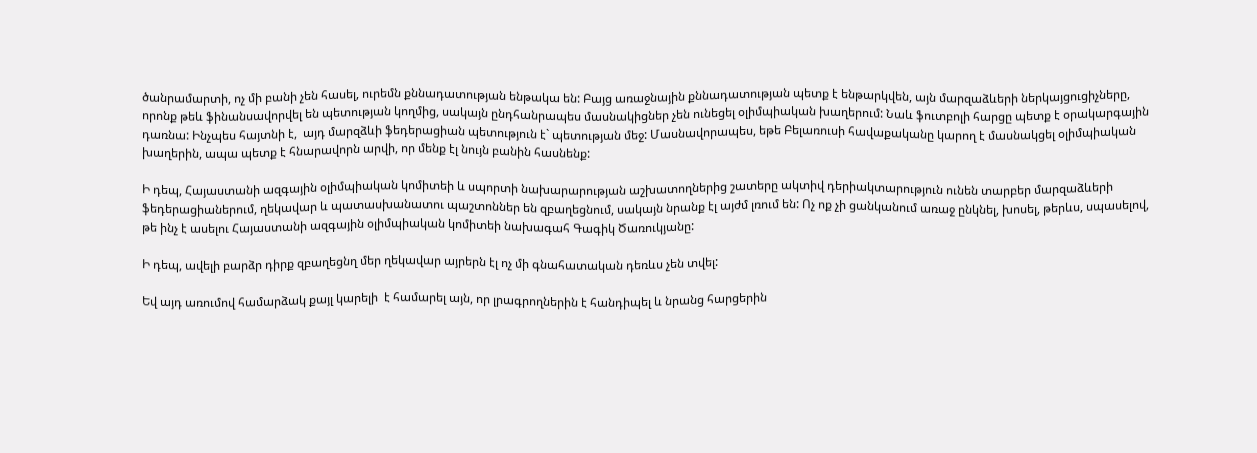ծանրամարտի, ոչ մի բանի չեն հասել, ուրեմն քննադատության ենթակա են: Բայց առաջնային քննադատության պետք է ենթարկվեն, այն մարզաձևերի ներկայցուցիչները, որոնք թեև ֆինանսավորվել են պետության կողմից, սակայն ընդհանրապես մասնակիցներ չեն ունեցել օլիմպիական խաղերում: Նաև ֆուտբոլի հարցը պետք է օրակարգային դառնա: Ինչպես հայտնի է,  այդ մարզձևի ֆեդերացիան պետություն է` պետության մեջ: Մասնավորապես, եթե Բելառուսի հավաքականը կարող է մասնակցել օլիմպիական խաղերին, ապա պետք է հնարավորն արվի, որ մենք էլ նույն բանին հասնենք:

Ի դեպ, Հայաստանի ազգային օլիմպիական կոմիտեի և սպորտի նախարարության աշխատողներից շատերը ակտիվ դերիակտարություն ունեն տարբեր մարզաձևերի ֆեդերացիաներում, ղեկավար և պատասխանատու պաշտոններ են զբաղեցնում, սակայն նրանք էլ այժմ լռում են: Ոչ ոք չի ցանկանում առաջ ընկնել, խոսել, թերևս, սպասելով, թե ինչ է ասելու Հայաստանի ազգային օլիմպիական կոմիտեի նախագահ Գագիկ Ծառուկյանը:

Ի դեպ, ավելի բարձր դիրք զբաղեցնղ մեր ղեկավար այրերն էլ ոչ մի գնահատական դեռևս չեն տվել:

Եվ այդ առումով համարձակ քայլ կարելի  է համարել այն, որ լրագրողներին է հանդիպել և նրանց հարցերին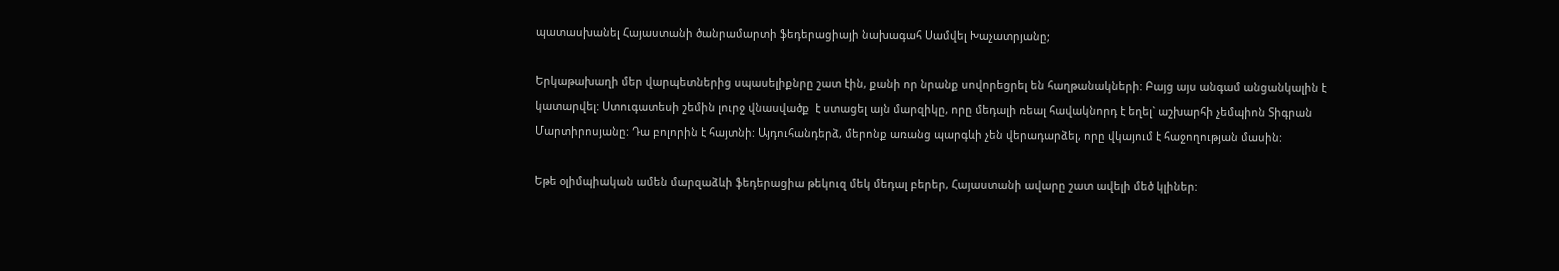պատասխանել Հայաստանի ծանրամարտի ֆեդերացիայի նախագահ Սամվել Խաչատրյանը;

Երկաթախաղի մեր վարպետներից սպասելիքնրը շատ էին, քանի որ նրանք սովորեցրել են հաղթանակների: Բայց այս անգամ անցանկալին է կատարվել: Ստուգատեսի շեմին լուրջ վնասվածք  է ստացել այն մարզիկը, որը մեդալի ռեալ հավակնորդ է եղել` աշխարհի չեմպիոն Տիգրան Մարտիրոսյանը: Դա բոլորին է հայտնի: Այդուհանդերձ, մերոնք առանց պարգևի չեն վերադարձել, որը վկայում է հաջողության մասին:

Եթե օլիմպիական ամեն մարզաձևի ֆեդերացիա թեկուզ մեկ մեդալ բերեր, Հայաստանի ավարը շատ ավելի մեծ կլիներ: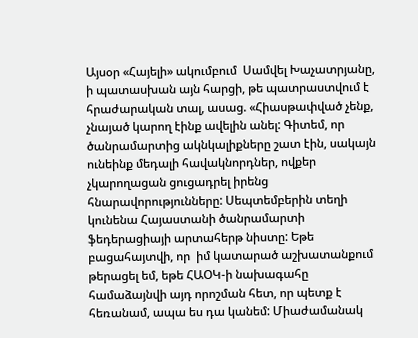Այսօր «Հայելի» ակումբում  Սամվել Խաչատրյանը, ի պատասխան այն հարցի, թե պատրաստվում է հրաժարական տալ, ասաց. «Հիասթափված չենք, չնայած կարող էինք ավելին անել: Գիտեմ, որ ծանրամարտից ակնկալիքները շատ էին, սակայն ունեինք մեդալի հավակնորդներ, ովքեր չկարողացան ցուցադրել իրենց հնարավորությունները: Սեպտեմբերին տեղի կունենա Հայաստանի ծանրամարտի ֆեդերացիայի արտահերթ նիստը: Եթե բացահայտվի, որ  իմ կատարած աշխատանքում թերացել եմ, եթե ՀԱՕԿ-ի նախագահը համաձայնվի այդ որոշման հետ, որ պետք է հեռանամ, ապա ես դա կանեմ: Միաժամանակ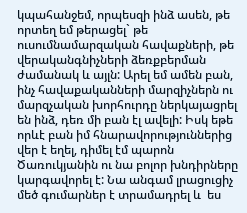կպահանջեմ, որպեսզի ինձ ասեն, թե որտեղ եմ թերացել` թե ուսումնամարզական հավաքների, թե վերականգնիչների ձեռքբերման ժամանակ և այլն: Արել եմ ամեն բան, ինչ հավաքականների մարզիչներն ու մարզչական խորհուրդը ներկայացրել են ինձ, դեռ մի բան էլ ավելի: Իսկ եթե որևէ բան իմ հնարավորություններից վեր է եղել, դիմել էմ պարոն Ծառուկյանին ու նա բոլոր խնդիրները կարգավորել է: Նա անգամ լրացուցիչ մեծ գումարներ է տրամադրել և  ես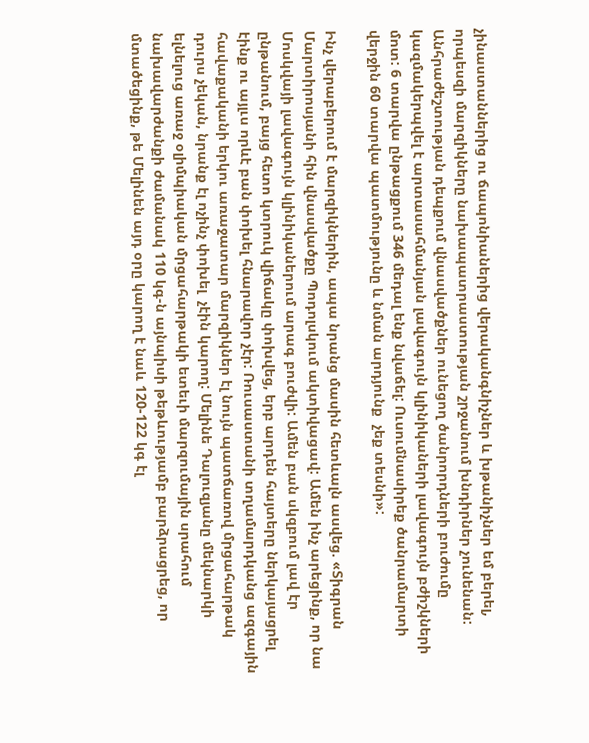չինաստաններից ու ճապոնիաներից վերականգնիչներ և խթանիչներ եմ բերել, որպեսզի մարզիկները նախապատրաստության շրջանում խնդիրներ չունենան: Անհրաժեշտության դեպքում վնասվածքներ ունեցող ծանրորդների բուժումը կազմակերպվել է արտասահմանյան լավագույն կլինիկաների լավագույն բժիշկների մոտ: 6 տարվա ընթացքում 346 մեդալ ենք նվաճել: Ուսումնասիրեք ծանրամարտի վերջին 60 տարվա պատմությունը և նման արդյունք  չեք տեսնի»:

Ինչ վերաբերում է մարզիկներին, ապա նրանց մասին հետևալն ասվեց. «Տիգրան Մարտիրոսյանի հին վնասվածքը Պոդոլսկում ակտիվացավ: Ամեն ինչ արեցինք, որ նա Մոսկվայի լավագույն կլինիկաներում արագ բուժվի: Ամեն բան սկզբում լավ էր ընթանում, բայց հետո կտրուկ վիճակը փոխվեց, երբ արդեն հայտերը ներկայացրել էինք ու այլւս որևէ բան փոխել հնարավոր չէր: Ռուսաստանի տղամարդկանց ազգային հավաքականի երկու առաջատար մարզիկներ էլ նույն պատճառով մրցահարթակ դուրս չեկան, նրանք էլ ոչինչ փոխել  չէին կարող: Մելինե Դալուզյանը մեկնարկի ելնելուց առաջ օլիմպիական մրցահարթակի ետեւի մարզումային սրահում նախավարժանքի ժամանակ 110 կգ-ն այնպիսի թեթևությամբ բարձրացրեց, որ   մտածեցինք, թե Մելինեն այդ օրը կարող է նաև 120-122 կգ էլ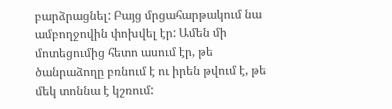բարձրացնել: Բայց մրցահարթակում նա ամբողջովին փոխվել էր: Ամեն մի մոտեցումից հետո ասում էր, թե ծանրաձողը բռնում է ու իրեն թվում է, թե մեկ տոննա է կշռում: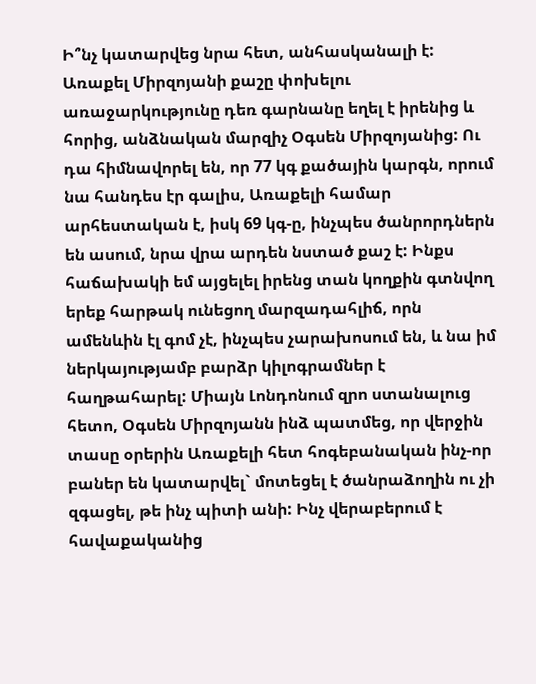Ի՞նչ կատարվեց նրա հետ, անհասկանալի է: Առաքել Միրզոյանի քաշը փոխելու առաջարկությունը դեռ գարնանը եղել է իրենից և հորից, անձնական մարզիչ Օգսեն Միրզոյանից: Ու դա հիմնավորել են, որ 77 կգ քածային կարգն, որում նա հանդես էր գալիս, Առաքելի համար արհեստական է, իսկ 69 կգ-ը, ինչպես ծանրորդներն են ասում, նրա վրա արդեն նստած քաշ է: Ինքս հաճախակի եմ այցելել իրենց տան կողքին գտնվող երեք հարթակ ունեցող մարզադահլիճ, որն ամենևին էլ գոմ չէ, ինչպես չարախոսում են, և նա իմ ներկայությամբ բարձր կիլոգրամներ է հաղթահարել: Միայն Լոնդոնում զրո ստանալուց հետո, Օգսեն Միրզոյանն ինձ պատմեց, որ վերջին տասը օրերին Առաքելի հետ հոգեբանական ինչ-որ բաներ են կատարվել` մոտեցել է ծանրաձողին ու չի զգացել, թե ինչ պիտի անի: Ինչ վերաբերում է հավաքականից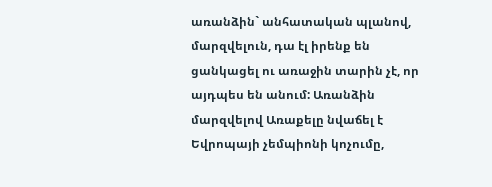առանձին` անհատական պլանով, մարզվելուն, դա էլ իրենք են ցանկացել ու առաջին տարին չէ, որ այդպես են անում: Առանձին մարզվելով Առաքելը նվաճել է Եվրոպայի չեմպիոնի կոչումը,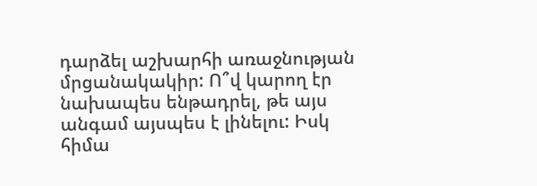դարձել աշխարհի առաջնության մրցանակակիր: Ո՞վ կարող էր նախապես ենթադրել, թե այս անգամ այսպես է լինելու: Իսկ հիմա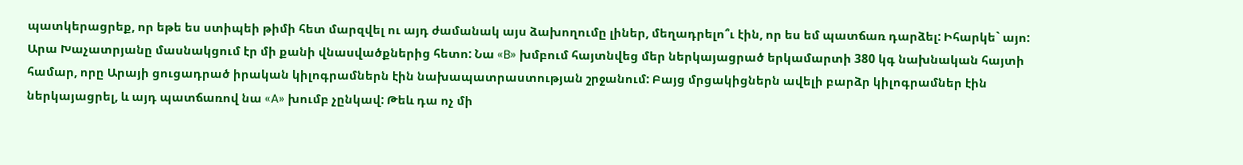պատկերացրեք, որ եթե ես ստիպեի թիմի հետ մարզվել ու այդ ժամանակ այս ձախողումը լիներ, մեղադրելո՞ւ էին, որ ես եմ պատճառ դարձել: Իհարկե` այո: Արա Խաչատրյանը մասնակցում էր մի քանի վնասվածքներից հետո: Նա «B» խմբում հայտնվեց մեր ներկայացրած երկամարտի 380 կգ նախնական հայտի համար, որը Արայի ցուցադրած իրական կիլոգրամներն էին նախապատրաստության շրջանում: Բայց մրցակիցներն ավելի բարձր կիլոգրամներ էին ներկայացրել, և այդ պատճառով նա «A» խումբ չընկավ: Թեև դա ոչ մի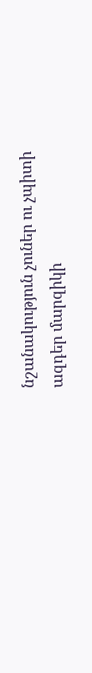նշանակություն չուներ ու չպիտի ազդեր մարզիկի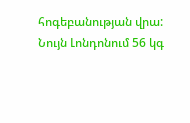հոգեբանության վրա: Նույն Լոնդոնում 56 կգ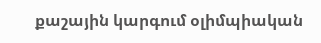քաշային կարգում օլիմպիական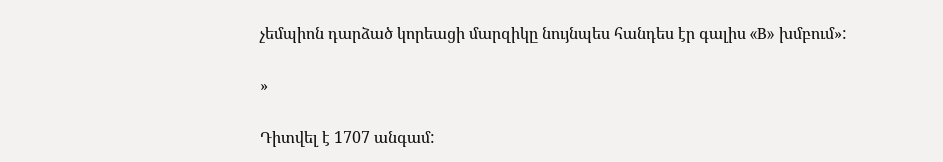չեմպիոն դարձած կորեացի մարզիկը նույնպես հանդես էր գալիս «B» խմբում»:

»

Դիտվել է 1707 անգամ: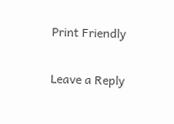Print Friendly

Leave a Reply